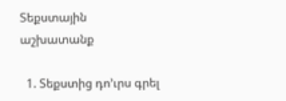Տեքստային աշխատանք

  1. Տեքստից դո’ւրս գրել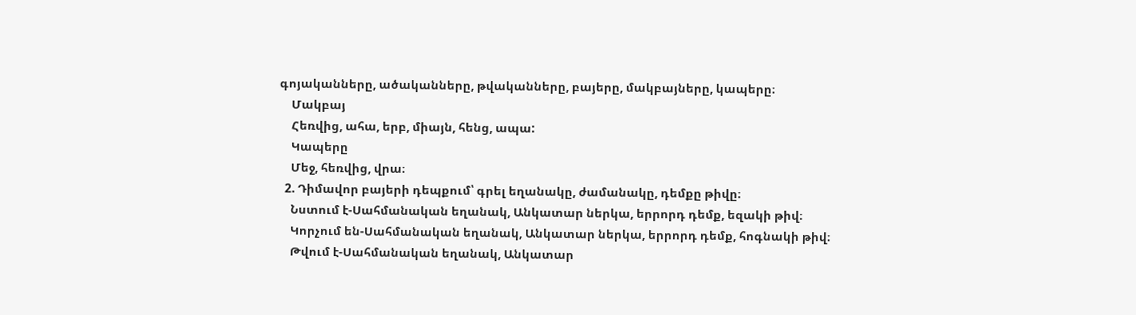գոյականները, ածականները, թվականները, բայերը, մակբայները, կապերը։
    Մակբայ
    Հեռվից, ահա, երբ, միայն, հենց, ապա:
    Կապերը
    Մեջ, հեռվից, վրա։
  2. Դիմավոր բայերի դեպքում՝ գրել եղանակը, ժամանակը, դեմքը թիվը։
    Նստում է-Սահմանական եղանակ, Անկատար ներկա, երրորդ դեմք, եզակի թիվ։
    Կորչում են-Սահմանական եղանակ, Անկատար ներկա, երրորդ դեմք, հոգնակի թիվ։
    Թվում է-Սահմանական եղանակ, Անկատար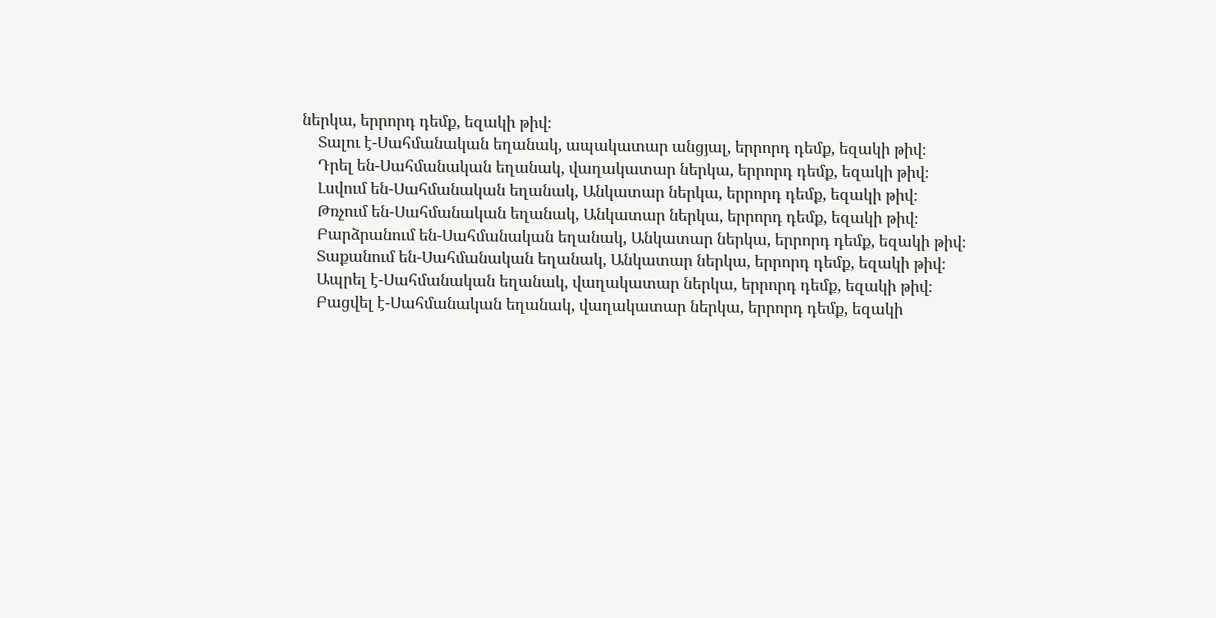ներկա, երրորդ դեմք, եզակի թիվ։
    Տալու է-Սահմանական եղանակ, ապակատար անցյալ, երրորդ դեմք, եզակի թիվ։
    Դրել են-Սահմանական եղանակ, վաղակատար ներկա, երրորդ դեմք, եզակի թիվ։
    Լսվում են-Սահմանական եղանակ, Անկատար ներկա, երրորդ դեմք, եզակի թիվ։
    Թռչում են-Սահմանական եղանակ, Անկատար ներկա, երրորդ դեմք, եզակի թիվ։
    Բարձրանում են-Սահմանական եղանակ, Անկատար ներկա, երրորդ դեմք, եզակի թիվ։
    Տաքանում են-Սահմանական եղանակ, Անկատար ներկա, երրորդ դեմք, եզակի թիվ։
    Ապրել է-Սահմանական եղանակ, վաղակատար ներկա, երրորդ դեմք, եզակի թիվ։
    Բացվել է-Սահմանական եղանակ, վաղակատար ներկա, երրորդ դեմք, եզակի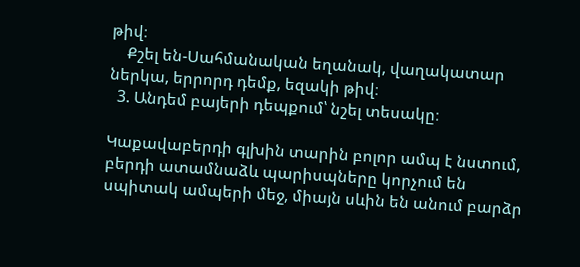թիվ։
    Քշել են-Սահմանական եղանակ, վաղակատար ներկա, երրորդ դեմք, եզակի թիվ։
  3. Անդեմ բայերի դեպքում՝ նշել տեսակը։

Կաքավաբերդի գլխին տարին բոլոր ամպ է նստում, բերդի ատամնաձև պարիսպները կորչում են սպիտակ ամպերի մեջ, միայն սևին են անում բարձր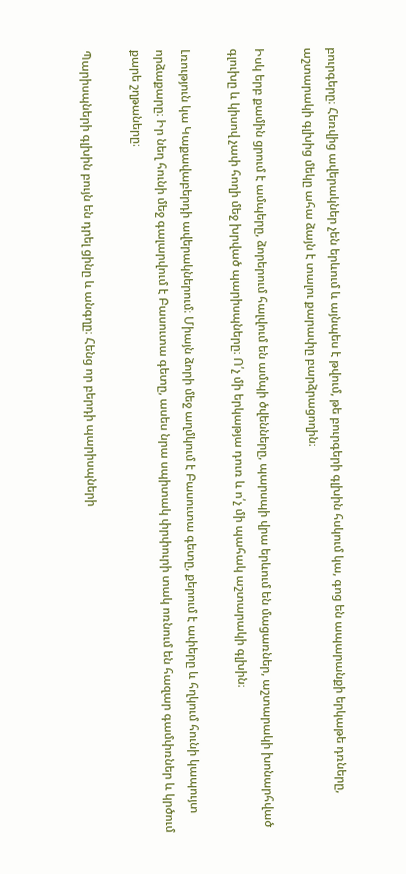բուրգերը։ Հեռվից ավերակներ չեն երևում և այնպես է թվում, թե բուրգերի գլխին հսկում կա, գոց են ապարանքի երկաթե դռները, աշտարակի գլխից մեկը ահա ձայն է տալու քարափը բարձրացողին։

Իսկ երբ քամին ցրում է ամպերը, ձորերում հալվում են ամպի ծվենները, պարսպի վրա երևում են մացառներ, աշտարակի խոնարհված գլուխը և կիսով չափ հողի մեջ խրված պարիսպները։ Ո՛չ մի երկաթյա դուռ և ո՛չ մի պահակ աշտարակի գլխին։

Լռություն կա Կաքավաբերդի ավերակներում։ Միայն ձորի մեջ աղմկում է Բասուտա գետը, քերում է ափերը և հղկում հունի կապույտ որձաքարը։ Իր նեղ հունի մեջ գալարվում է Բասուտա գետը, ասես նրա սպիտակ փրփուրի տակ ոռնում են հազար գամփռներ և կրծում քարե շղթաները։

Պարիսպների գլխին բույն են դրել ցինը և անգղը։ Հենց որ բերդի պարիսպների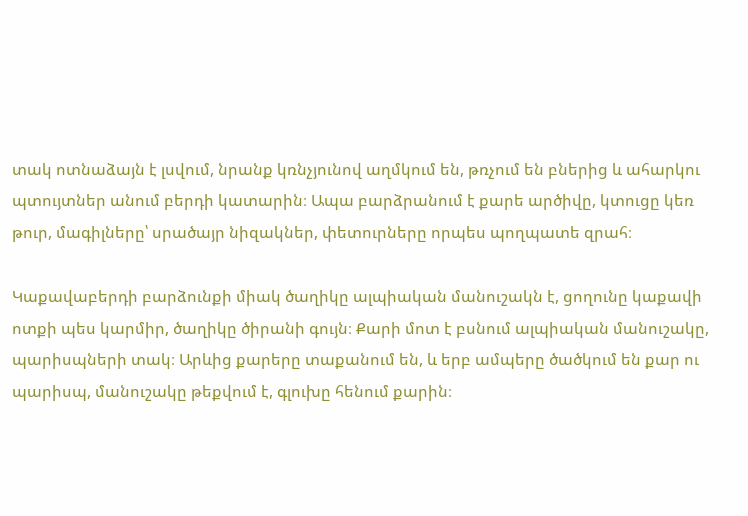տակ ոտնաձայն է լսվում, նրանք կռնչյունով աղմկում են, թռչում են բներից և ահարկու պտույտներ անում բերդի կատարին։ Ապա բարձրանում է քարե արծիվը, կտուցը կեռ թուր, մագիլները՝ սրածայր նիզակներ, փետուրները որպես պողպատե զրահ։

Կաքավաբերդի բարձունքի միակ ծաղիկը ալպիական մանուշակն է, ցողունը կաքավի ոտքի պես կարմիր, ծաղիկը ծիրանի գույն։ Քարի մոտ է բսնում ալպիական մանուշակը, պարիսպների տակ։ Արևից քարերը տաքանում են, և երբ ամպերը ծածկում են քար ու պարիսպ, մանուշակը թեքվում է, գլուխը հենում քարին։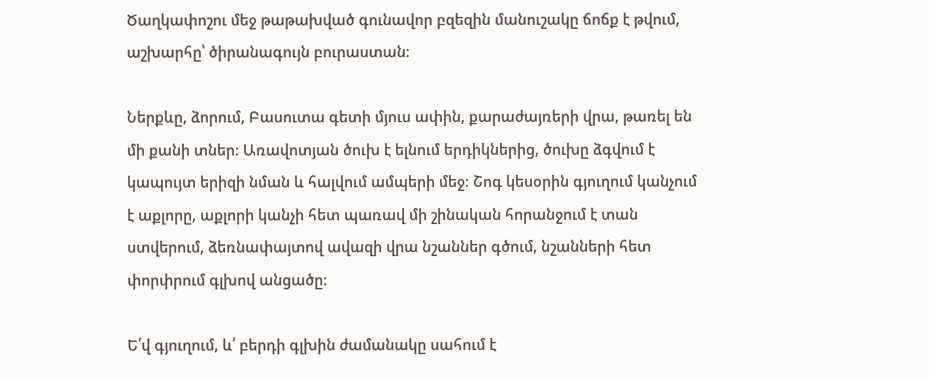Ծաղկափոշու մեջ թաթախված գունավոր բզեզին մանուշակը ճոճք է թվում, աշխարհը՝ ծիրանագույն բուրաստան։

Ներքևը, ձորում, Բասուտա գետի մյուս ափին, քարաժայռերի վրա, թառել են մի քանի տներ։ Առավոտյան ծուխ է ելնում երդիկներից, ծուխը ձգվում է կապույտ երիզի նման և հալվում ամպերի մեջ։ Շոգ կեսօրին գյուղում կանչում է աքլորը, աքլորի կանչի հետ պառավ մի շինական հորանջում է տան ստվերում, ձեռնափայտով ավազի վրա նշաններ գծում, նշանների հետ փորփրում գլխով անցածը։

Ե՛վ գյուղում, և՛ բերդի գլխին ժամանակը սահում է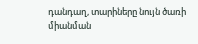դանդաղ, տարիները նույն ծառի միանման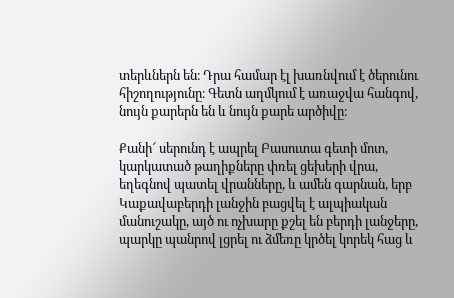տերևներն են։ Դրա համար էլ խառնվում է ծերունու հիշողությունը։ Գետն աղմկում է առաջվա հանգով, նույն քարերն են և նույն քարե արծիվը։

Քանի՜ սերունդ է ապրել Բասուտա գետի մոտ, կարկատած թաղիքները փռել ցեխերի վրա, եղեգնով պատել վրանները, և ամեն գարնան, երբ Կաքավաբերդի լանջին բացվել է ալպիական մանուշակը, այծ ու ոչխարը քշել են բերդի լանջերը, պարկը պանրով լցրել ու ձմեռը կրծել կորեկ հաց և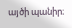այծի պանիր։